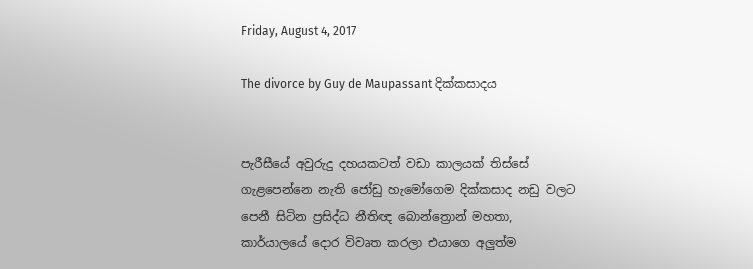Friday, August 4, 2017

The divorce by Guy de Maupassant දික්කසාදය


පැරීසීයේ අවුරුදු දහයකටත් වඩා කාලයක් තිස්සේ ගැළපෙන්නෙ නැති ජෝඩු හැමෝගෙම දික්කසාද නඩු වලට පෙනී සිටින ප්‍රසිද්ධ නීතිඥ බොන්ත්‍රොන් මහතා,  කාර්යාලයේ දොර විවෘත කරලා එයාගෙ අලුත්ම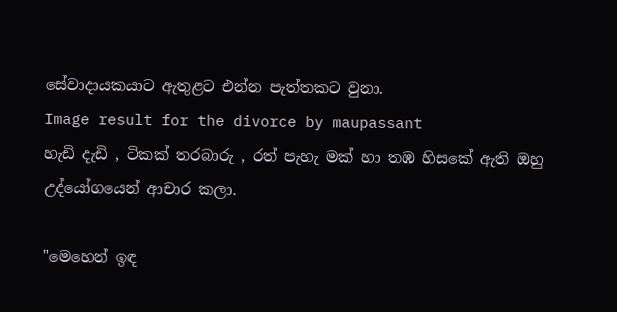සේවාදායකයාට ඇතුළට එන්න පැත්තකට වුනා.
Image result for the divorce by maupassant
හැඩි දැඩි , ටිකක් තරබාරු , රත් පැහැ මක් හා තඹ හිසකේ ඇති ඔහු උද්යෝගයෙන් ආචාර කලා.

"මෙහෙන් ඉඳ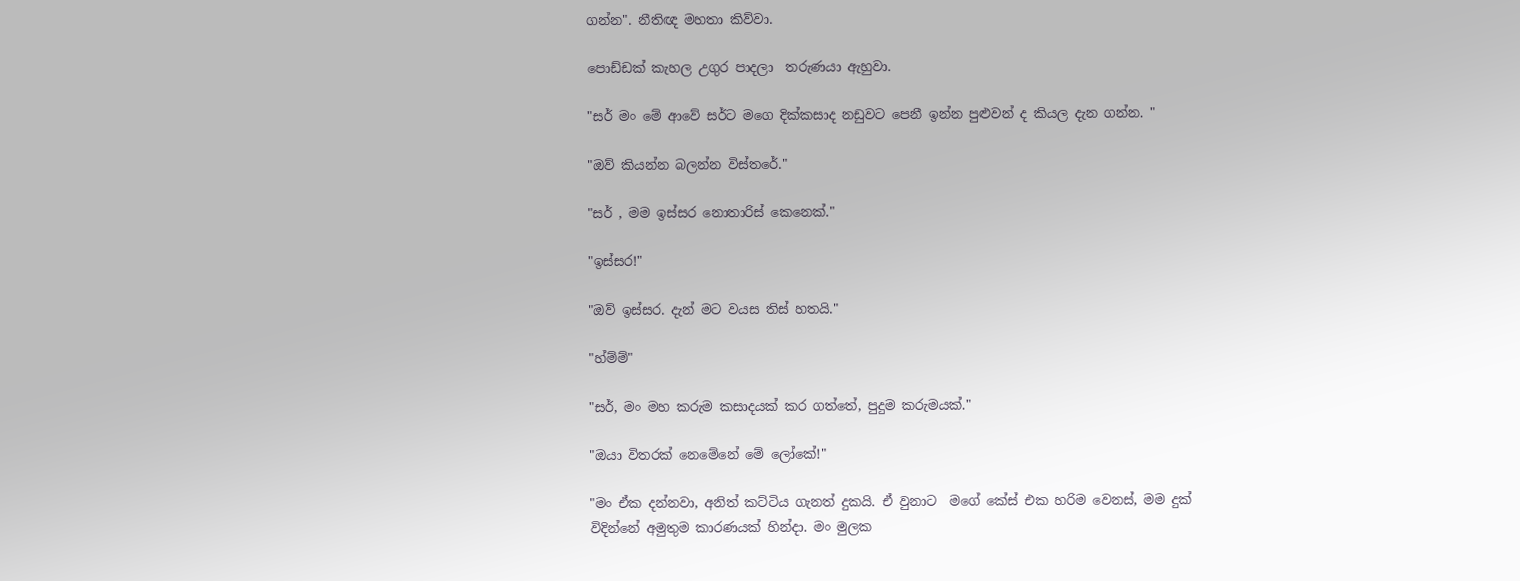ගන්න". නීතිඥ මහතා කිව්වා.

පොඩ්ඩක් කැහල උගුර පාදලා  තරුණයා ඇහුවා.

"සර් මං මේ ආවේ සර්ට මගෙ දික්කසාද නඩුවට පෙනී ඉන්න පුළුවන් ද කියල දැන ගන්න. "

"ඔව් කියන්න බලන්න විස්තරේ."

"සර් , මම ඉස්සර නොතාරිස් කෙනෙක්."

"ඉස්සර!"

"ඔව් ඉස්සර. දැන් මට වයස තිස් හතයි."

"හ්ම්ම්"

"සර්, මං මහ කරුම කසාදයක් කර ගත්තේ, පුදුම කරුමයක්."

"ඔයා විතරක් නෙමේනේ මේ ලෝකේ!"

"මං ඒක දන්නවා, අනිත් කට්ටිය ගැනත් දුකයි. ඒ වුනාට  මගේ කේස් එක හරිම වෙනස්, මම දුක් විදින්නේ අමුතුම කාරණයක් හින්දා. මං මුලක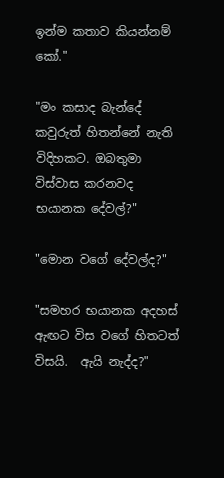ඉන්ම කතාව කියන්නම් කෝ."

"මං කසාද බැන්දේ කවුරුත් හිතන්නේ නැති විදිහකට. ඔබතුමා විස්වාස කරනවද  භයානක දේවල්?"

"මොන වගේ දේවල්ද?"

"සමහර භයානක අදහස් ඇඟට විස වගේ හිතටත් විසයි.  ඇයි නැද්ද?"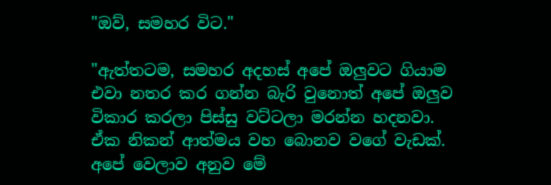"ඔව්, සමහර විට."

"ඇත්තටම, සමහර අදහස් අපේ ඔලුවට ගියාම  එවා නතර කර ගන්න බැරි වුනොත් අපේ ඔලුව විකාර කරලා පිස්සු වට්ටලා මරන්න හදනවා.  ඒක නිකන් ආත්මය වහ බොනව වගේ වැඩක්. අපේ වෙලාව අනුව මේ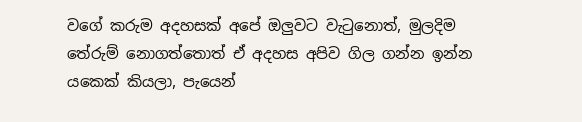වගේ කරුම අදහසක් අපේ ඔලුවට වැටුනොත්, මුලදිම තේරුම් නොගත්තොත් ඒ අදහස අපිව ගිල ගන්න ඉන්න යකෙක් කියලා, පැයෙන්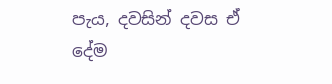පැය, දවසින් දවස ඒ දේම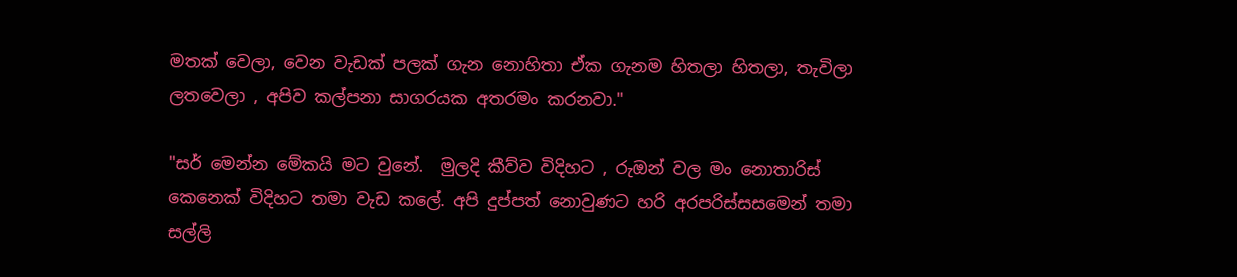මතක් වෙලා, වෙන වැඩක් පලක් ගැන නොහිතා ඒක ගැනම හිතලා හිතලා, තැවිලා ලතවෙලා , අපිව කල්පනා සාගරයක අතරමං කරනවා."

"සර් මෙන්න මේකයි මට වුනේ.  මුලදි කීව්ව විදිහට , රුඔන් වල මං නොතාරිස් කෙනෙක් විදිහට තමා වැඩ කලේ. අපි දුප්පත් නොවුණට හරි අරපරිස්සසමෙන් තමා සල්ලි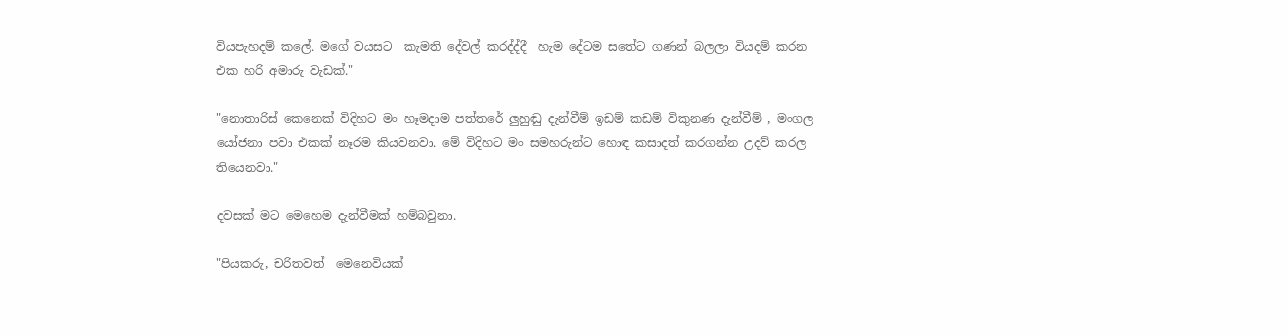වියපැහදම් කලේ. මගේ වයසට  කැමති දේවල් කරද්ද්දී  හැම දේටම සතේට ගණන් බලලා වියදම් කරන එක හරි අමාරු වැඩක්."

"නොතාරිස් කෙනෙක් විදිහට මං හෑමදාම පත්තරේ ලුහුඬු දැන්වීම් ඉඩම් කඩම් විකුනණ දැන්වීම් , මංගල යෝජනා පවා එකක් නෑරම කියවනවා. මේ විදිහට මං සමහරුන්ට හොඳ කසාදත් කරගන්න උදව් කරල තියෙනවා."

දවසක් මට මෙහෙම දැන්වීමක් හම්බවුනා.

"පියකරු, චරිතවත්  මෙනෙවියක්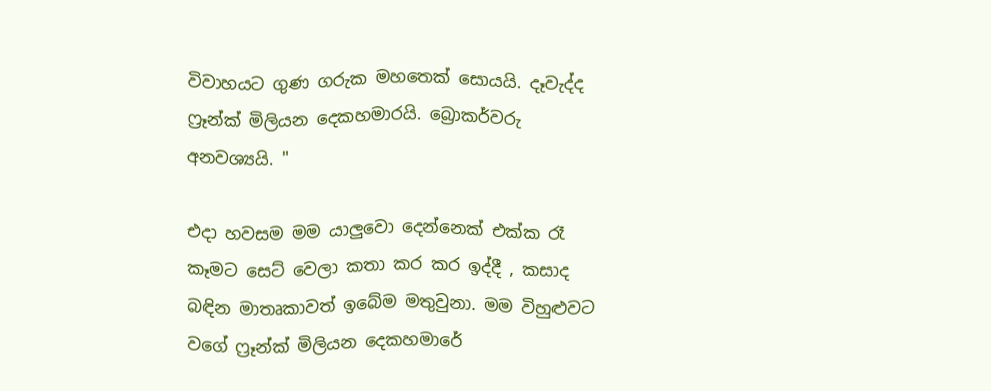විවාහයට ගුණ ගරුක මහතෙක් සොයයි. දෑවැද්ද ෆ්‍රෑන්ක් මිලියන දෙකහමාරයි. බ්‍රොකර්වරු අනවශ්‍යයි. "

එදා හවසම මම යාලුවො දෙන්නෙක් එක්ක රෑ කෑමට සෙට් වෙලා කතා කර කර ඉද්දී , කසාද බඳින මාතෘකාවත් ඉබේම මතුවුනා. මම විහුළුවට වගේ ෆ්‍රෑන්ක් මිලියන දෙකහමාරේ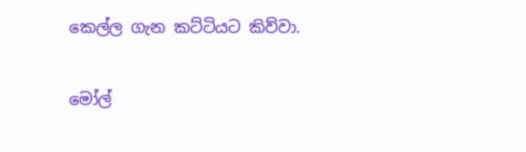කෙල්ල ගැන කට්ටියට කිව්වා.

මෝල්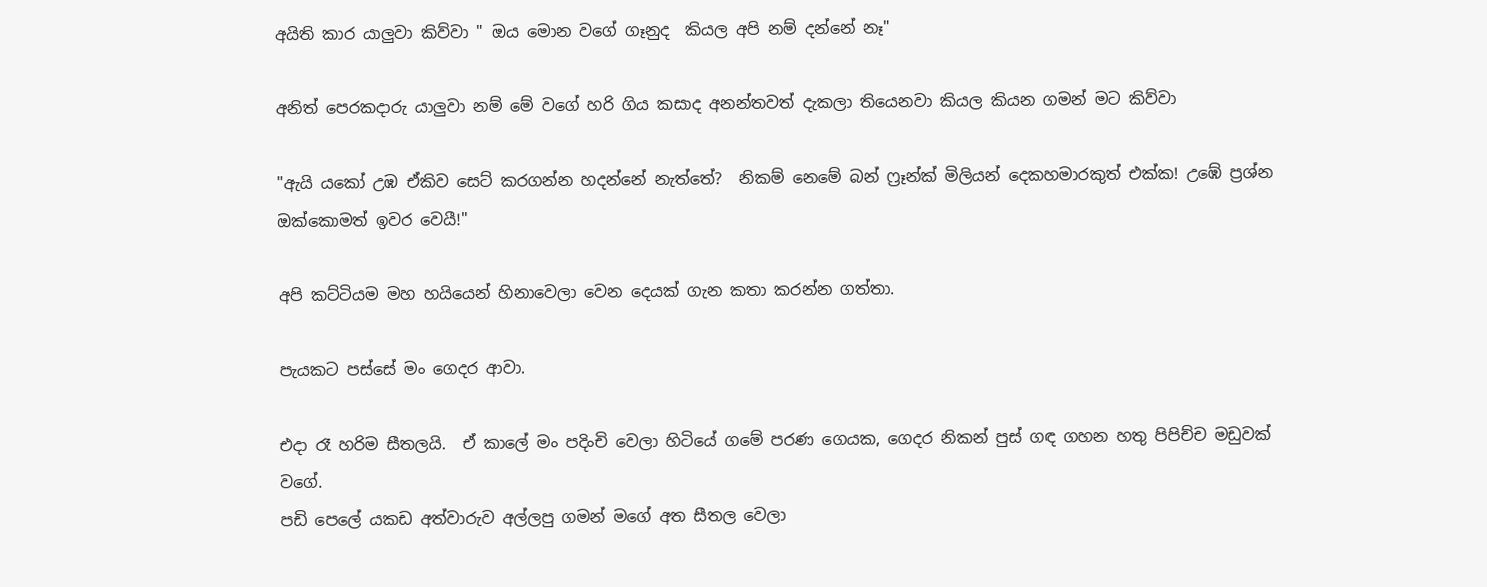අයිති කාර යාලුවා කිව්වා " ඔය මොන වගේ ගෑනුද  කියල අපි නම් දන්නේ නෑ"

අනිත් පෙරකදාරු යාලුවා නම් මේ වගේ හරි ගිය කසාද අනන්තවත් දැකලා තියෙනවා කියල කියන ගමන් මට කිව්වා

"ඇයි යකෝ උඹ ඒකිව සෙට් කරගන්න හදන්නේ නැත්තේ?  නිකම් නෙමේ බන් ෆ්‍රෑන්ක් මිලියන් දෙකහමාරකුත් එක්ක! උඹේ ප්‍රශ්න ඔක්කොමත් ඉවර වෙයී!"

අපි කට්ටියම මහ හයියෙන් හිනාවෙලා වෙන දෙයක් ගැන කතා කරන්න ගත්තා.

පැයකට පස්සේ මං ගෙදර ආවා.

එදා රෑ හරිම සීතලයි.  ඒ කාලේ මං පදිංචි වෙලා හිටියේ ගමේ පරණ ගෙයක, ගෙදර නිකන් පුස් ගඳ ගහන හතු පිපිච්ච මඩුවක් වගේ.
පඩි පෙලේ යකඩ අත්වාරුව අල්ලපු ගමන් මගේ අත සීතල වෙලා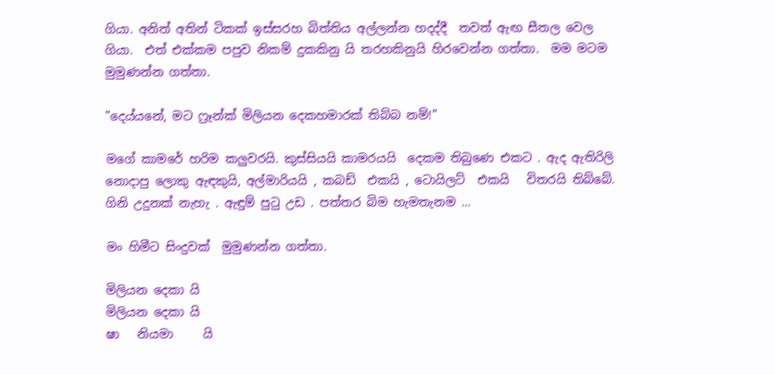ගියා. අනිත් අතින් ටිකක් ඉස්සරහ බිත්තිය අල්ලන්න හදද්දී  තවත් ඇඟ සීතල වෙල ගියා.  එත් එක්කම පපුව නිකම් දුකකිනු යි තරහකිනුයි හිරවෙන්න ගත්තා.  මම මටම මුමුණන්න ගත්තා.

"දෙය්යනේ, මට ෆ්‍රෑන්ක් මිලියන දෙකහමාරක් තිබ්බ නම්!"

මගේ කාමරේ හරිම කලුවරයි. කුස්සියයි කාමරයයි  දෙකම තිබුණෙ එකට . ඇද ඇතිරිලි  නොදාපු ලොකු ඇඳකුයි, අල්මාරියයි , කබඩ්  එකයි , ටොයිලට්  එකයි   විතරයි තිබ්බේ.  ගිනි උදුනක් නැහැ . ඇඳුම් පුටු උඩ . පත්තර බිම හැමතැනම ...

මං හිමීට සිංදුවක්  මුමුණන්න ගත්තා.

මිලියන දෙකා යි
මිලියන දෙකා යි
ෂා   නියමා     යි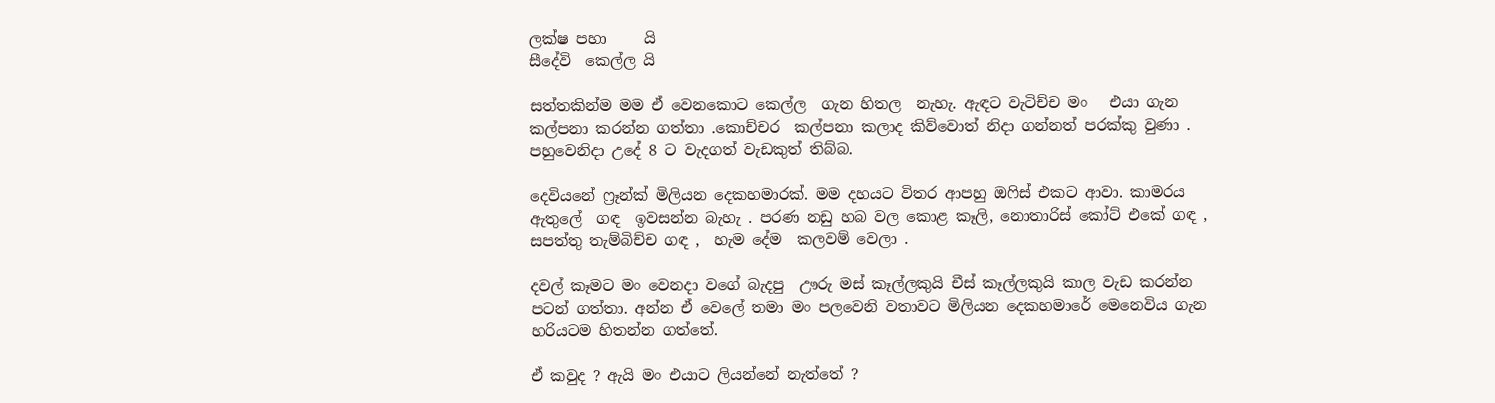ලක්ෂ පහා     යි
සීදේවි  කෙල්ල යි

සත්තකින්ම මම ඒ වෙනකොට කෙල්ල  ගැන හිතල  නැහැ. ඇඳට වැටිච්ච මං   එයා ගැන කල්පනා කරන්න ගත්තා .කොච්චර  කල්පනා කලාද කිව්වොත් නිදා ගන්නත් පරක්කු වුණා . පහුවෙනිදා උදේ 8 ට වැදගත් වැඩකුත් තිබ්බ.

දෙවියනේ ෆ්‍රෑන්ක් මිලියන දෙකහමාරක්. මම දහයට විතර ආපහු ඔෆිස් එකට ආවා. කාමරය ඇතුලේ  ගඳ  ඉවසන්න බැහැ . පරණ නඩු හබ වල කොළ කෑලි, නොතාරිස් කෝට් එකේ ගඳ , සපත්තු තැම්බිච්ච ගඳ ,  හැම දේම  කලවම් වෙලා .

දවල් කෑමට මං වෙනදා වගේ බැදපු  ඌරු මස් කෑල්ලකුයි චීස් කෑල්ලකුයි කාල වැඩ කරන්න පටන් ගත්තා. අන්න ඒ වෙලේ තමා මං පලවෙනි වතාවට මිලියන දෙකහමාරේ මෙනෙවිය ගැන හරියටම හිතන්න ගත්තේ.

ඒ කවුද ? ඇයි මං එයාට ලියන්නේ නැත්තේ ?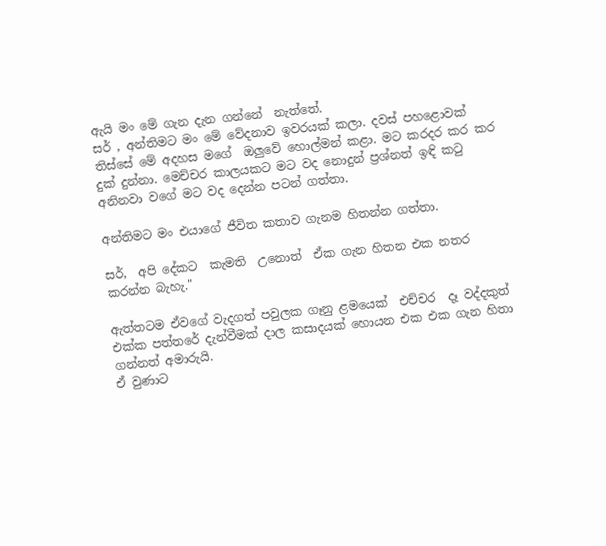ඇයි මං මේ ගැන දැන ගන්නේ  නැත්තේ.
සර් , අන්තිමට මං මේ වේදනාව ඉවරයක් කලා. දවස් පහළොවක් තිස්සේ මේ අදහස මගේ  ඔලුවේ හොල්මන් කළා. මට කරදර කර කර දුක් දුන්නා. මෙච්චර කාලයකට මට වද නොදුන් ප්‍රශ්නත් ඉඳි කටු අනිනවා වගේ මට වද දෙන්න පටන් ගත්තා.

අන්තිමට මං එයාගේ ජීවිත කතාව ගැනම හිතන්න ගත්තා.

සර්,  අපි දේකට  කැමති  උනොත්  ඒක ගැන හිතන එක නතර කරන්න බැහැ."

ඇත්තටම ඒවගේ වැදගත් පවුලක ගෑනු ළමයෙක්  එච්චර  දෑ වද්දකුත් එක්ක පත්තරේ දැන්වීමක් දාල කසාදයක් හොයන එක එක ගැන හිතා ගන්නත් අමාරුයි.
ඒ වුණාට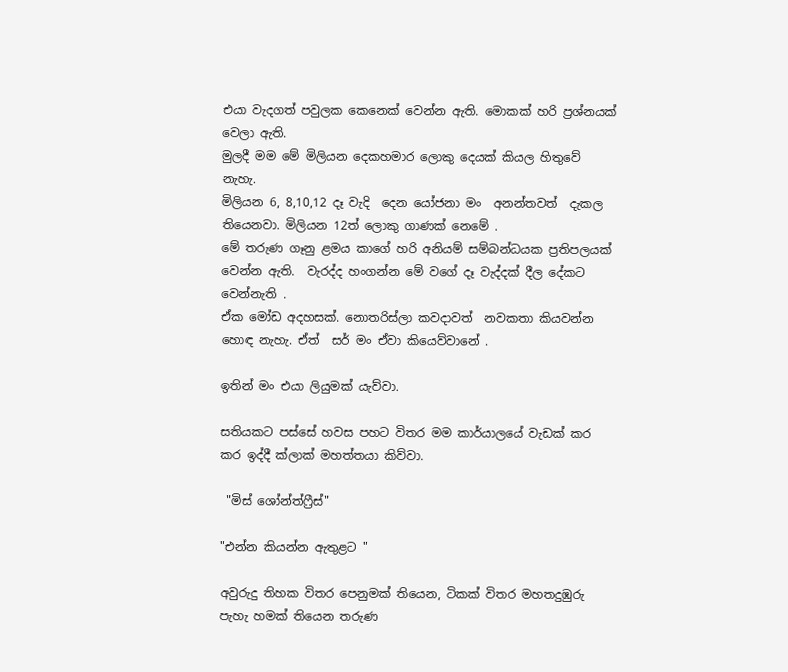එයා වැදගත් පවුලක කෙනෙක් වෙන්න ඇති. මොකක් හරි ප්‍රශ්නයක්  වෙලා ඇති.
මුලදී මම මේ මිලියන දෙකහමාර ලොකු දෙයක් කියල හිතුවේ නැහැ.
මිලියන 6, 8,10,12 දෑ වැදි  දෙන යෝජනා මං  අනන්තවත්  දැකල තියෙනවා. මිලියන 12ත් ලොකු ගාණක් නෙමේ .
මේ තරුණ ගෑනු ළමය කාගේ හරි අනියම් සම්බන්ධයක ප්‍රතිපලයක් වෙන්න ඇති.  වැරද්ද හංගන්න මේ වගේ දෑ වැද්දක් දීල දේකට වෙන්නැති .
ඒක මෝඩ අදහසක්. නොතරිස්ලා කවදාවත්  නවකතා කියවන්න හොඳ නැහැ. ඒත්  සර් මං ඒවා කියෙව්වානේ .

ඉතින් මං එයා ලියුමක් යැව්වා.

සතියකට පස්සේ හවස පහට විතර මම කාර්යාලයේ වැඩක් කර කර ඉද්දී ක්ලාක් මහත්තයා කිව්වා.

 "මිස් ශෝන්ත්ෆ්‍රීස්"

"එන්න කියන්න ඇතුළට "

අවුරුදු තිහක විතර පෙනුමක් තියෙන, ටිකක් විතර මහතදුඹුරු පැහැ හමක් තියෙන තරුණ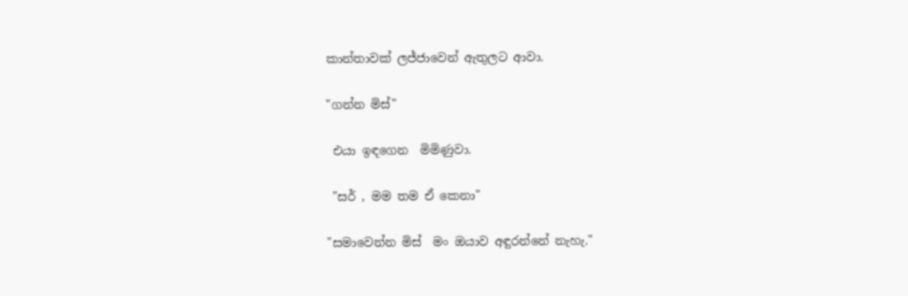කාන්තාවක් ලජ්ජාවෙන් ඇතුලට ආවා.

"ගන්න මිස්"

 එයා ඉඳගෙන  මිමිණුවා.

 "සර් , මම තම ඒ කෙනා"

"සමාවෙන්න මිස්  මං ඔයාව අඳුරන්නේ නැහැ."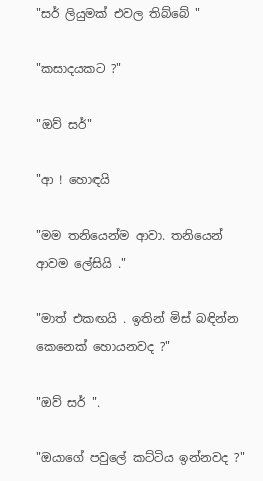"සර් ලියුමක් එවල තිබ්බේ "

"කසාදයකට ?"

"ඔව් සර්"

"ආ ! හොඳයි

"මම තනියෙන්ම ආවා. තනියෙන් ආවම ලේසියි ."

"මාත් එකඟයි . ඉතින් මිස් බඳින්න කෙනෙක් හොයනවද ?"

"ඔව් සර් ".

"ඔයාගේ පවුලේ කට්ටිය ඉන්නවද ?"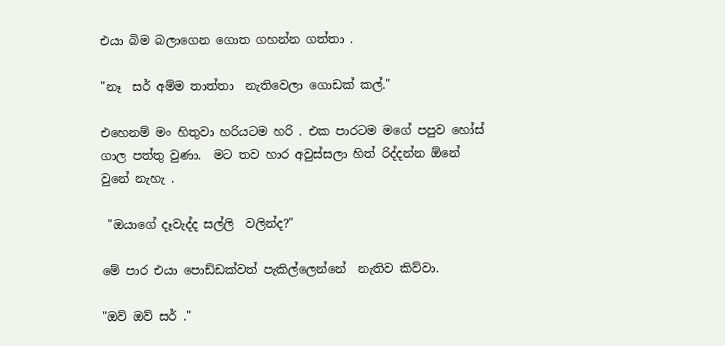එයා බිම බලාගෙන ගොත ගහන්න ගත්තා .

"නෑ  සර් අම්ම තාත්තා  නැතිවෙලා ගොඩක් කල්."

එහෙනම් මං හිතුවා හරියටම හරි . එක පාරටම මගේ පපුව හෝස් ගාල පත්තු වුණා.  මට තව හාර අවුස්සලා හිත් රිද්දන්න ඕනේ වුනේ නැහැ .

 "ඔයාගේ දෑවැද්ද සල්ලි  වලින්ද?"

මේ පාර එයා පොඩ්ඩක්වත් පැකිල්ලෙන්නේ  නැතිව කිව්වා.

"ඔව් ඔව් සර් ."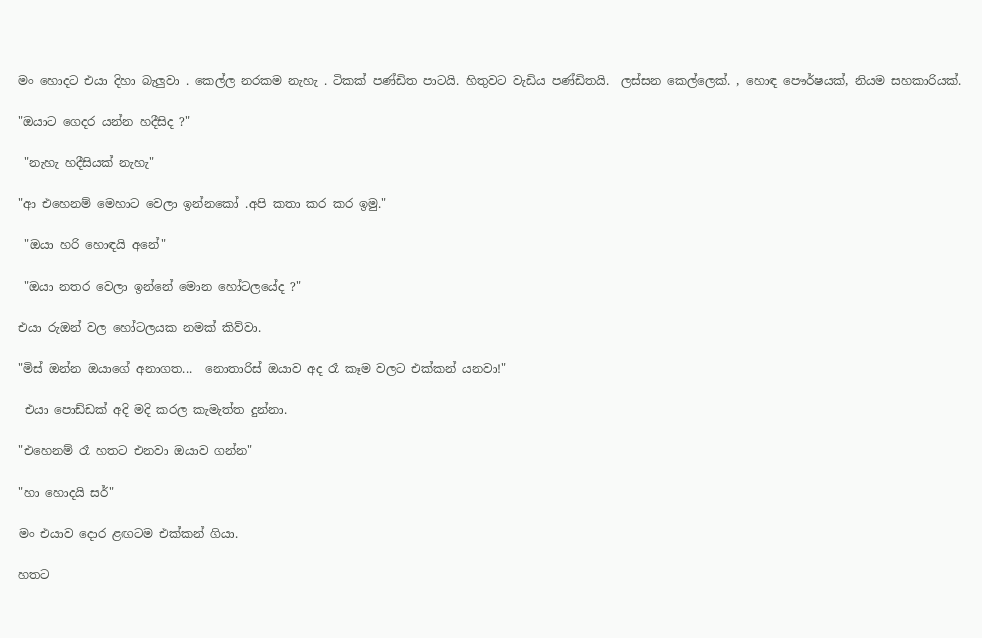මං හොදට එයා දිහා බැලුවා . කෙල්ල නරකම නැහැ . ටිකක් පණ්ඩිත පාටයි. හිතුවට වැඩිය පණ්ඩිතයි.  ලස්සන කෙල්ලෙක්. , හොඳ පෞර්ෂයක්, නියම සහකාරියක්.

"ඔයාට ගෙදර යන්න හදීසිද ?"

 "නැහැ හදීසියක් නැහැ"

"ආ එහෙනම් මෙහාට වෙලා ඉන්නකෝ .අපි කතා කර කර ඉමු."

 "ඔයා හරි හොඳයි අනේ"

 "ඔයා නතර වෙලා ඉන්නේ මොන හෝටලයේද ?"

එයා රුඔන් වල හෝටලයක නමක් කිව්වා.

"මිස් ඔන්න ඔයාගේ අනාගත...  නොතාරිස් ඔයාව අද රෑ කෑම වලට එක්කන් යනවා!"

 එයා පොඩ්ඩක් අදි මදි කරල කැමැත්ත දුන්නා.

"එහෙනම් රෑ හතට එනවා ඔයාව ගන්න"

"හා හොදයි සර්"

මං එයාව දොර ළඟටම එක්කන් ගියා.

හතට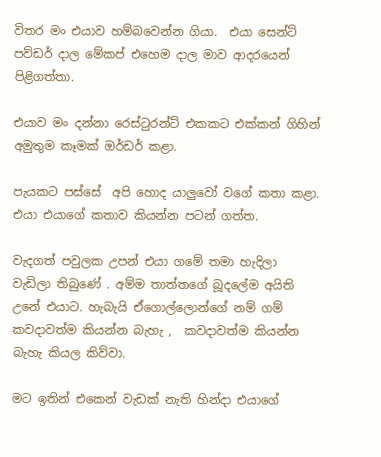විතර මං එයාව හම්බවෙන්න ගියා.  එයා සෙන්ට් පව්ඩර් දාල මේකප් එහෙම දාල මාව ආදරයෙන් පිළිගත්තා.

එයාව මං දන්නා රෙස්ටුරන්ට් එකකට එක්කන් ගිහින්  අමුතුම කෑමක් ඔර්ඩර් කළා.

පැයකට පස්සේ  අපි හොද යාලුවෝ වගේ කතා කළා. එයා එයාගේ කතාව කියන්න පටන් ගත්ත.

වැදගත් පවුලක උපන් එයා ගමේ තමා හැදිලා වැඩිලා තිබුණේ . අම්ම තාත්තගේ බූදලේම අයිති උනේ එයාට. හැබැයි ඒගොල්ලොන්ගේ නම් ගම් කවදාවත්ම කියන්න බැහැ ,  කවදාවත්ම කියන්න බැහැ කියල කිව්වා.

මට ඉතින් එකෙන් වැඩක් නැති හින්දා එයාගේ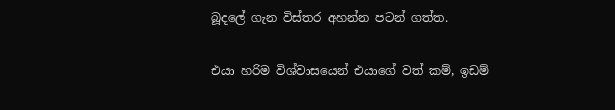බූදලේ ගැන විස්තර අහන්න පටන් ගත්ත.

එයා හරිම විශ්වාසයෙන් එයාගේ වත් කම්, ඉඩම්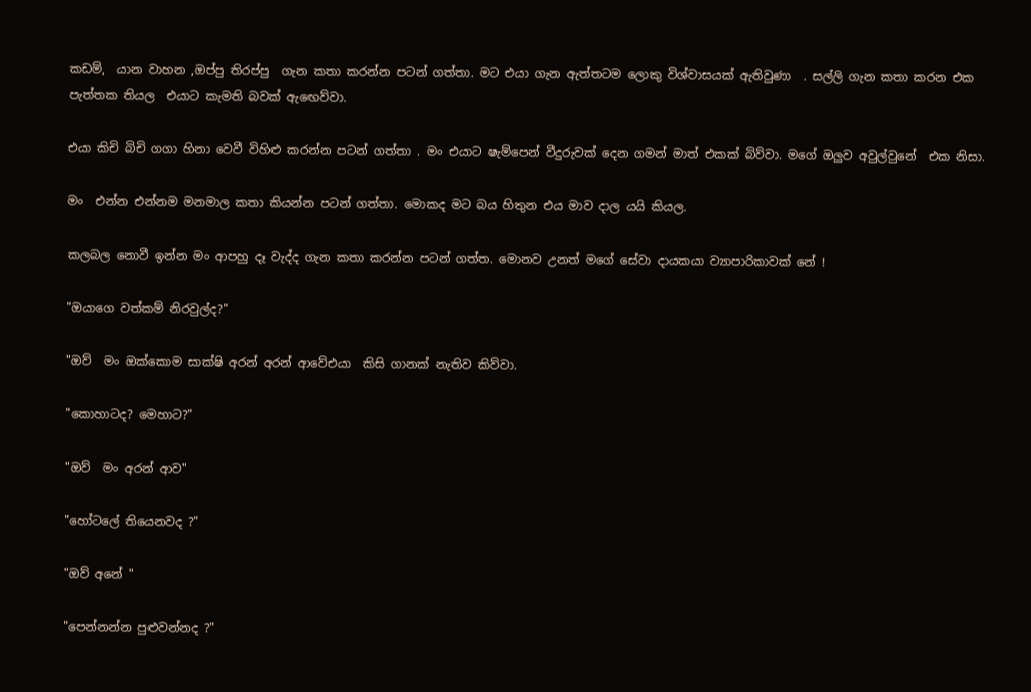කඩම්,  යාන වාහන ,ඔප්පු තිරප්පු  ගැන කතා කරන්න පටන් ගත්තා. මට එයා ගැන ඇත්තටම ලොකු විශ්වාසයක් ඇතිවුණා  . සල්ලි ගැන කතා කරන එක පැත්තක තියල  එයාට කැමති බවක් ඇඟෙව්වා.

එයා කිචි බිචි ගගා හිනා වෙවී විහිළු කරන්න පටන් ගත්තා . මං එයාට ෂැම්පෙන් වීදුරුවක් දෙන ගමන් මාත් එකක් බිව්වා. මගේ ඔලුව අවුල්වුනේ  එක නිසා.

මං  එන්න එන්නම මනමාල කතා කියන්න පටන් ගත්තා. මොකද මට බය හිතුන එය මාව දාල යයි කියල.

කලබල නොවී ඉන්න මං ආපහු දෑ වැද්ද ගැන කතා කරන්න පටන් ගත්ත. මොනව උනත් මගේ සේවා දායකයා ව්‍යාපාරිකාවක් නේ !

"ඔයාගෙ වත්කම් නිරවුල්ද?"

"ඔව්  මං ඔක්කොම සාක්ෂි අරන් අරන් ආවේඑයා  කිසි ගානක් නැතිව කිව්වා.

"කොහාටද? මෙහාට?"

"ඔව්  මං අරන් ආව"

"හෝටලේ තියෙනවද ?"

"ඔව් අනේ "

"පෙන්නන්න පුළුවන්නද ?"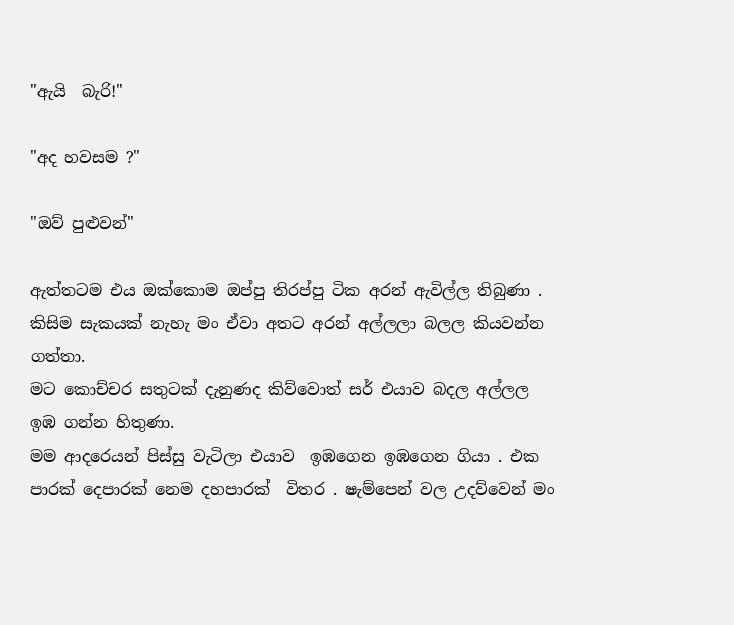"ඇයි  බැරි!"

"අද හවසම ?"

"ඔව් පුළුවන්"

ඇත්තටම එය ඔක්කොම ඔප්පු තිරප්පු ටික අරන් ඇවිල්ල තිබුණා . කිසිම සැකයක් නැහැ මං ඒවා අතට අරන් අල්ලලා බලල කියවන්න ගත්තා.
මට කොච්චර සතුටක් දැනුණද කිව්වොත් සර් එයාව බදල අල්ලල  ඉඹ ගන්න හිතුණා.
මම ආදරෙයන් පිස්සු වැටිලා එයාව  ඉඹගෙන ඉඹගෙන ගියා . එක පාරක් දෙපාරක් නෙම දහපාරක්  විතර . ෂැම්පෙන් වල උදව්වෙන් මං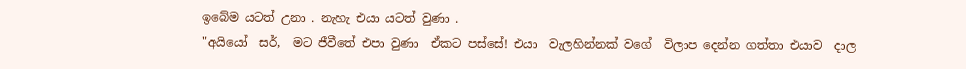ඉබේම යටත් උනා . නැහැ එයා යටත් වුණා .
"අයියෝ  සර්,  මට ජීවීතේ එපා වුණා  ඒකට පස්සේ! එයා  වැලහින්නක් වගේ  විලාප දෙන්න ගත්තා එයාව  දාල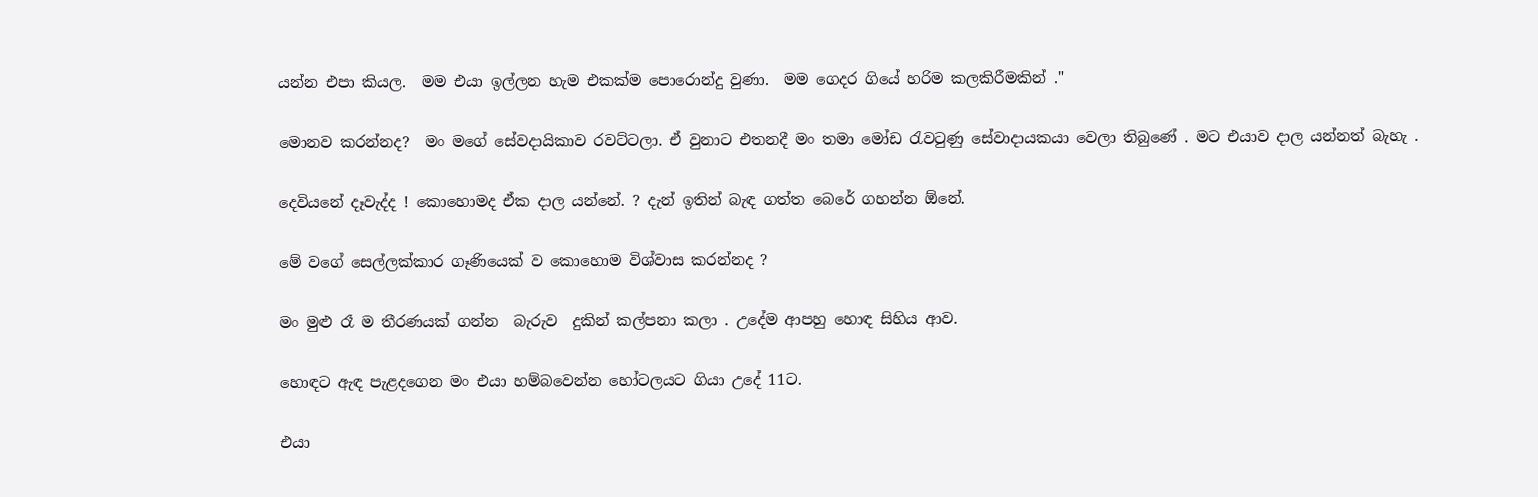යන්න එපා කියල.  මම එයා ඉල්ලන හැම එකක්ම පොරොන්දු වුණා.  මම ගෙදර ගියේ හරිම කලකිරීමකින් ."

මොනව කරන්නද?  මං මගේ සේවදායිකාව රවට්ටලා. ඒ වුනාට එතනදී මං තමා මෝඩ රැවටුණු සේවාදායකයා වෙලා තිබුණේ . මට එයාව දාල යන්නත් බැහැ .

දෙවියනේ දෑවැද්ද ! කොහොමද ඒක දාල යන්නේ. ? දැන් ඉතින් බැඳ ගත්ත බෙරේ ගහන්න ඕනේ.

මේ වගේ සෙල්ලක්කාර ගෑණියෙක් ව කොහොම විශ්වාස කරන්නද ?

මං මුළු රෑ ම තීරණයක් ගන්න  බැරුව  දුකින් කල්පනා කලා . උදේම ආපහු හොඳ සිහිය ආව.

හොඳට ඇඳ පැළදගෙන මං එයා හම්බවෙන්න හෝටලයට ගියා උදේ 11ට.

එයා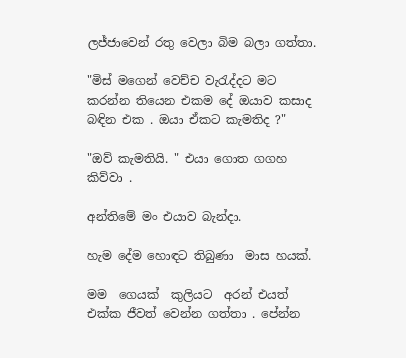ලජ්ජාවෙන් රතු වෙලා බිම බලා ගත්තා.

"මිස් මගෙන් වෙච්ච වැරැද්දට මට කරන්න තියෙන එකම දේ ඔයාව කසාද බඳින එක . ඔයා ඒකට කැමතිද ?"

"ඔව් කැමතියි. " එයා ගොත ගගහ කිව්වා .

අන්තිමේ මං එයාව බැන්දා.

හැම දේම හොඳට තිබුණා  මාස හයක්.

මම  ගෙයක්  කුලියට  අරන් එයත්  එක්ක ජීවත් වෙන්න ගත්තා . පේන්න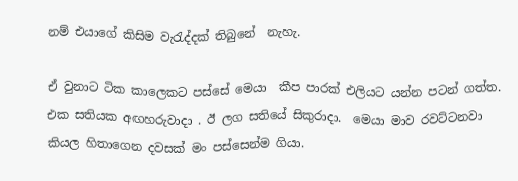නම් එයාගේ කිසිම වැරැද්දක් තිබුනේ  නැහැ.

ඒ වුනාට ටික කාලෙකට පස්සේ මෙයා  කීප පාරක් එලියට යන්න පටන් ගත්ත. එක සතියක අඟහරුවාදා . ඊ ලග සතියේ සිකුරාදා.  මෙයා මාව රවට්ටනවා කියල හිතාගෙන දවසක් මං පස්සෙන්ම ගියා.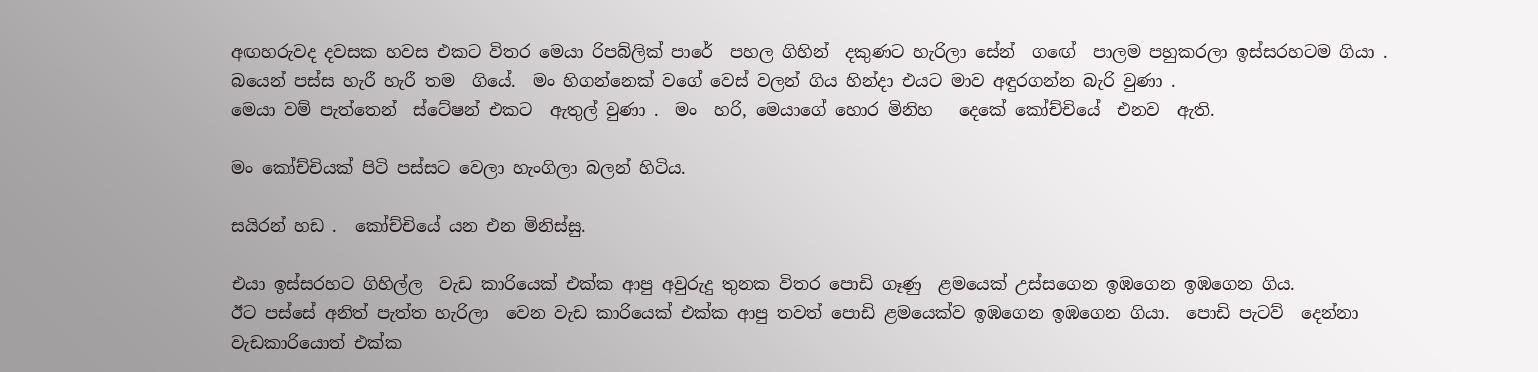අඟහරුවද දවසක හවස එකට විතර මෙයා රිපබ්ලික් පාරේ  පහල ගිහින්  දකුණට හැරිලා සේන්  ගඟේ  පාලම පහුකරලා ඉස්සරහටම ගියා . බයෙන් පස්ස හැරී හැරී තම  ගියේ.  මං හිගන්නෙක් වගේ වෙස් වලන් ගිය හින්දා එයට මාව අඳුරගන්න බැරි වුණා .
මෙයා වම් පැත්තෙන්  ස්ටේෂන් එකට  ඇතුල් වුණා .  මං  හරි, මෙයාගේ හොර මිනිහ   දෙකේ කෝච්චියේ  එනව  ඇති.

මං කෝච්චියක් පිටි පස්සට වෙලා හැංගිලා බලන් හිටිය.

සයිරන් හඩ .  කෝච්චියේ යන එන මිනිස්සු.

එයා ඉස්සරහට ගිහිල්ල  වැඩ කාරියෙක් එක්ක ආපු අවුරුදු තුනක විතර පොඩි ගෑණු  ළමයෙක් උස්සගෙන ඉඹගෙන ඉඹගෙන ගිය.
ඊට පස්සේ අනිත් පැත්ත හැරිලා  වෙන වැඩ කාරියෙක් එක්ක ආපු තවත් පොඩි ළමයෙක්ව ඉඹගෙන ඉඹගෙන ගියා.  පොඩි පැටව්  දෙන්නා වැඩකාරියොත් එක්ක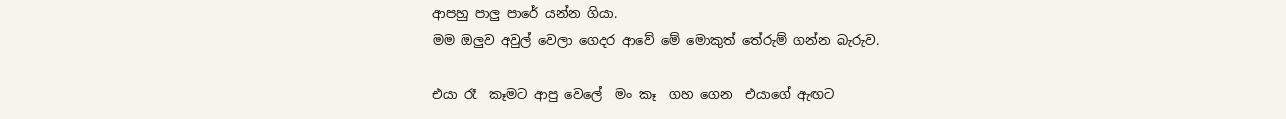ආපහු පාලු පාරේ යන්න ගියා.
මම ඔලුව අවුල් වෙලා ගෙදර ආවේ මේ මොකුත් තේරුම් ගන්න බැරුව.

එයා රෑ  කෑමට ආපු වෙලේ  මං කෑ  ගහ ගෙන  එයාගේ ඇඟට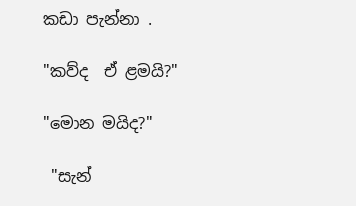කඩා පැන්නා .

"කව්ද  ඒ ළමයි?"

"මොන මයිද?"

 "සැන්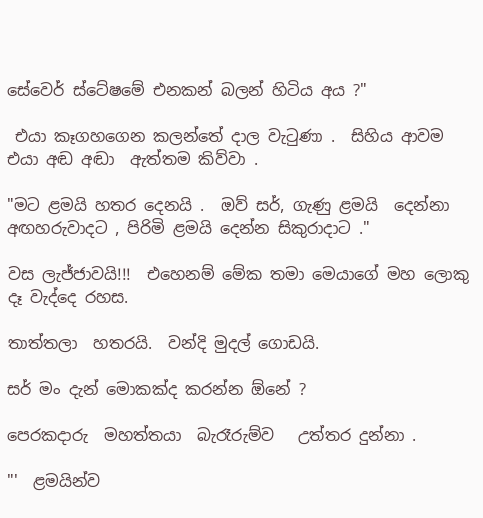සේවෙර් ස්ටේෂමේ එනකන් බලන් හිටිය අය ?"

 එයා කෑගහගෙන කලන්තේ දාල වැටුණා .  සිහිය ආවම එයා අඬ අඬා  ඇත්තම කිව්වා .

"මට ළමයි හතර දෙනයි .  ඔව් සර්, ගැණු ළමයි  දෙන්නා  අඟහරුවාදට , පිරිමි ළමයි දෙන්න සිකුරාදාට ."

වස ලැජ්ජාවයි!!!  එහෙනම් මේක තමා මෙයාගේ මහ ලොකු දෑ වැද්දෙ රහස.

තාත්තලා  හතරයි.  වන්දි මුදල් ගොඩයි.

සර් මං දැන් මොකක්ද කරන්න ඕනේ ?

පෙරකදාරු  මහත්තයා  බැරෑරුම්ව   උත්තර දුන්නා .

"'  ළමයින්ව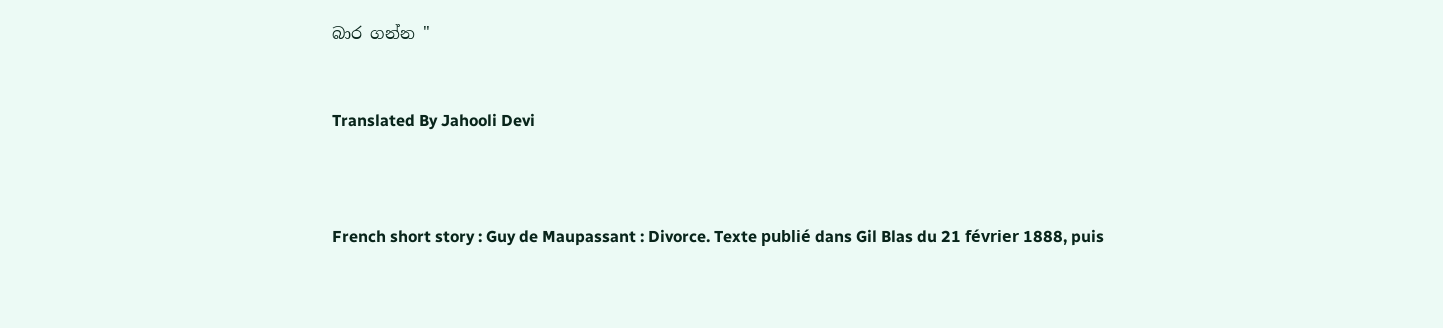බාර ගන්න "


Translated By Jahooli Devi



French short story : Guy de Maupassant : Divorce. Texte publié dans Gil Blas du 21 février 1888, puis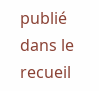publié dans le recueil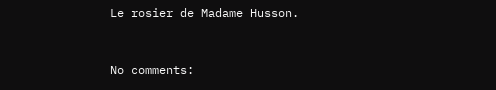Le rosier de Madame Husson.


No comments: